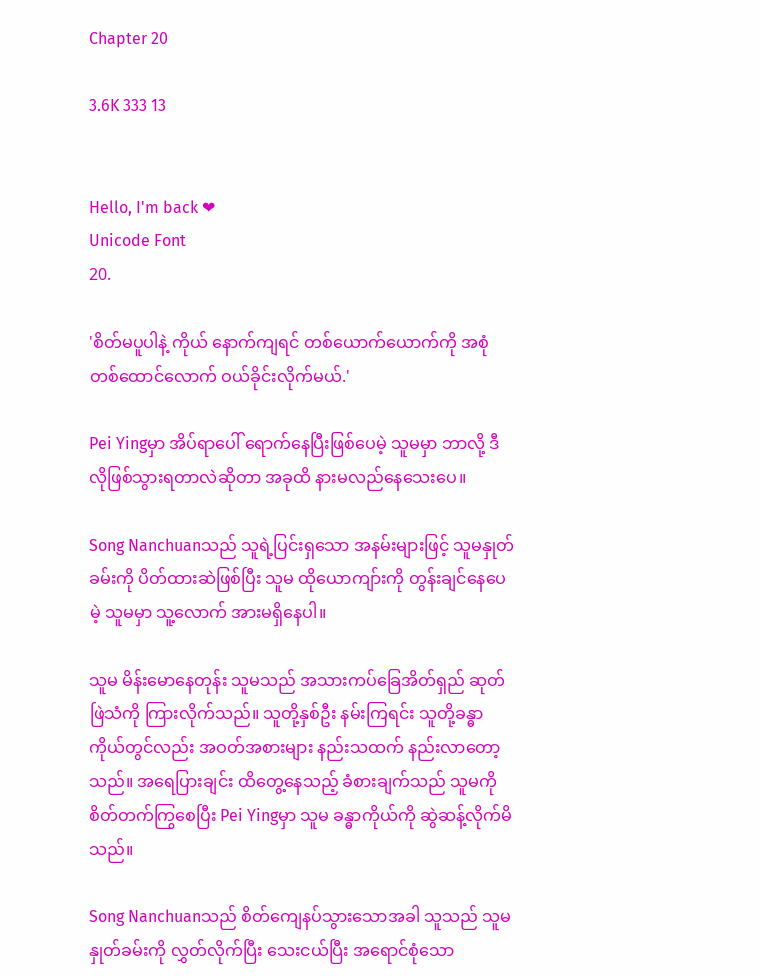Chapter 20

3.6K 333 13


Hello, I'm back ❤
Unicode Font
20.

'စိတ်မပူပါနဲ့ ကိုယ် နောက်ကျရင် တစ်ယောက်ယောက်ကို အစုံတစ်ထောင်လောက် ဝယ်ခိုင်းလိုက်မယ်.'

Pei Yingမှာ အိပ်ရာပေါ် ရောက်နေပြီးဖြစ်ပေမဲ့ သူမမှာ ဘာလို့ ဒီလိုဖြစ်သွားရတာလဲဆိုတာ အခုထိ နားမလည်နေသေးပေ။

Song Nanchuanသည် သူရဲ့ပြင်းရှသော အနမ်းများဖြင့် သူမနှုတ်ခမ်းကို ပိတ်ထားဆဲဖြစ်ပြီး သူမ ထိုယောကျာ်းကို တွန်းချင်နေပေမဲ့ သူမမှာ သူ့လောက် အားမရှိနေပါ။

သူမ မိန်းမောနေတုန်း သူမသည် အသားကပ်ခြေအိတ်ရှည် ဆုတ်ဖြဲသံကို ကြားလိုက်သည်။ သူတို့နှစ်ဦး နမ်းကြရင်း သူတို့ခန္ဓာကိုယ်တွင်လည်း အဝတ်အစားများ နည်းသထက် နည်းလာတော့သည်။ အရေပြားချင်း ထိတွေ့နေသည့် ခံစားချက်သည် သူမကို စိတ်တက်ကြွစေပြီး Pei Yingမှာ သူမ ခန္ဓာကိုယ်ကို ဆွဲဆန့်လိုက်မိသည်။

Song Nanchuanသည် စိတ်ကျေနပ်သွားသောအခါ သူသည် သူမနှုတ်ခမ်းကို လွှတ်လိုက်ပြီး သေးငယ်ပြီး အရောင်စုံသော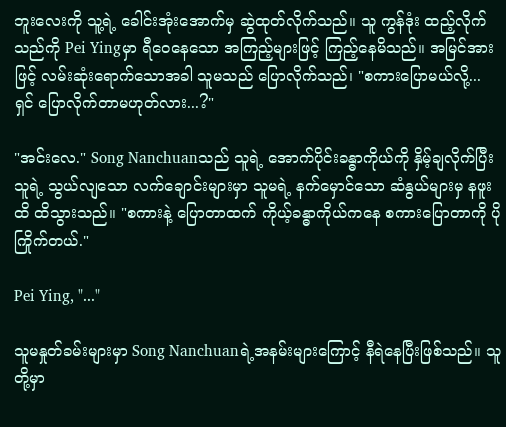ဘူးလေးကို သူ့ရဲ့ ခေါင်းအုံးအောက်မှ ဆွဲထုတ်လိုက်သည်။ သူ ကွန်ဒုံး ထည့်လိုက်သည်ကို Pei Yingမှာ ရီဝေနေသော အကြည့်များဖြင့် ကြည့်နေမိသည်။ အမြင်အားဖြင့် လမ်းဆုံးရောက်သောအခါ သူမသည် ပြောလိုက်သည်၊ "စကားပြောမယ်လို့... ရှင် ပြောလိုက်တာမဟုတ်လား...?"

"အင်းလေ." Song Nanchuanသည် သူရဲ့ အောက်ပိုင်းခန္ဓာကိုယ်ကို နှိမ့်ချလိုက်ပြီး သူရဲ့ သွယ်လျသော လက်ချောင်းများမှာ သူမရဲ့ နက်မှောင်သော ဆံနွယ်များမှ နဖူးထိ ထိသွားသည်။ "စကားနဲ့ ပြောတာထက် ကိုယ့်ခန္ဓာကိုယ်ကနေ စကားပြောတာကို ပိုကြိုက်တယ်."

Pei Ying, "..."

သူမနှုတ်ခမ်းများမှာ Song Nanchuanရဲ့အနမ်းများကြောင့် နီရဲနေပြီးဖြစ်သည်။ သူတို့မှာ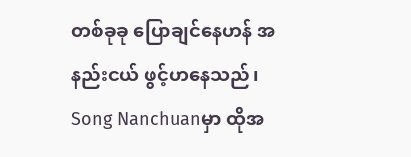တစ်ခုခု ပြောချင်နေဟန် အနည်းငယ် ဖွင့်ဟနေသည်၊ Song Nanchuanမှာ ထိုအ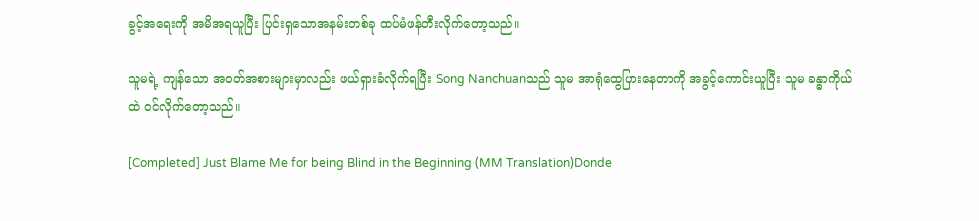ခွင့်အရေးကို အမိအရယူပြီး ပြင်းရှသောအနမ်းတစ်ခု ထပ်မံဖန်တီးလိုက်တော့သည်။

သူမရဲ့ ကျန်သော အဝတ်အစားများမှာလည်း ဖယ်ရှားခံလိုက်ရပြီး Song Nanchuanသည် သူမ အာရုံထွေပြားနေတာကို အခွင့်ကောင်းယူပြီး သူမ ခန္ဓာကိုယ်ထဲ ဝင်လိုက်တော့သည်။

[Completed] Just Blame Me for being Blind in the Beginning (MM Translation)Donde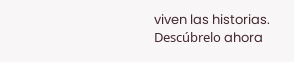viven las historias. Descúbrelo ahora